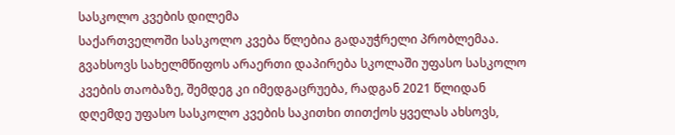სასკოლო კვების დილემა
საქართველოში სასკოლო კვება წლებია გადაუჭრელი პრობლემაა. გვახსოვს სახელმწიფოს არაერთი დაპირება სკოლაში უფასო სასკოლო კვების თაობაზე, შემდეგ კი იმედგაცრუება, რადგან 2021 წლიდან დღემდე უფასო სასკოლო კვების საკითხი თითქოს ყველას ახსოვს,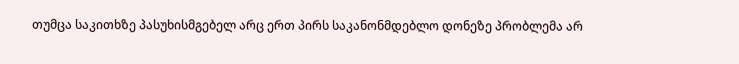თუმცა საკითხზე პასუხისმგებელ არც ერთ პირს საკანონმდებლო დონეზე პრობლემა არ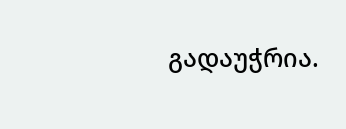გადაუჭრია.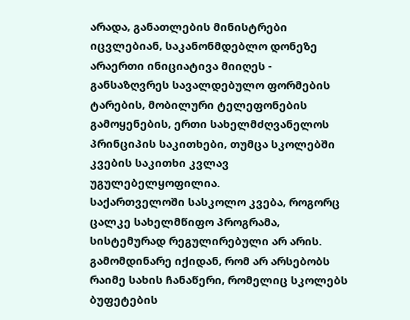არადა, განათლების მინისტრები იცვლებიან, საკანონმდებლო დონეზე არაერთი ინიციატივა მიიღეს - განსაზღვრეს სავალდებულო ფორმების ტარების, მობილური ტელეფონების გამოყენების, ერთი სახელმძღვანელოს პრინციპის საკითხები, თუმცა სკოლებში კვების საკითხი კვლავ უგულებელყოფილია.
საქართველოში სასკოლო კვება, როგორც ცალკე სახელმწიფო პროგრამა, სისტემურად რეგულირებული არ არის. გამომდინარე იქიდან, რომ არ არსებობს რაიმე სახის ჩანაწერი, რომელიც სკოლებს ბუფეტების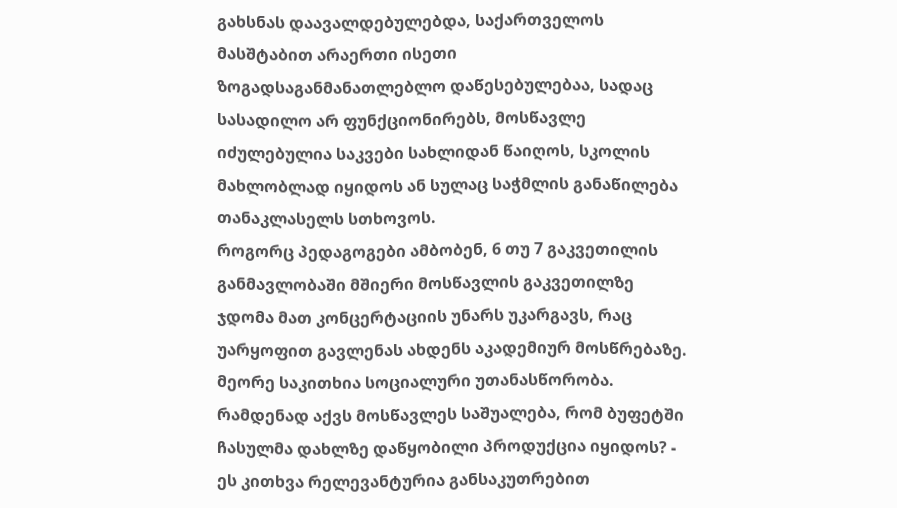გახსნას დაავალდებულებდა, საქართველოს მასშტაბით არაერთი ისეთი ზოგადსაგანმანათლებლო დაწესებულებაა, სადაც სასადილო არ ფუნქციონირებს, მოსწავლე იძულებულია საკვები სახლიდან წაიღოს, სკოლის მახლობლად იყიდოს ან სულაც საჭმლის განაწილება თანაკლასელს სთხოვოს.
როგორც პედაგოგები ამბობენ, 6 თუ 7 გაკვეთილის განმავლობაში მშიერი მოსწავლის გაკვეთილზე ჯდომა მათ კონცერტაციის უნარს უკარგავს, რაც უარყოფით გავლენას ახდენს აკადემიურ მოსწრებაზე. მეორე საკითხია სოციალური უთანასწორობა. რამდენად აქვს მოსწავლეს საშუალება, რომ ბუფეტში ჩასულმა დახლზე დაწყობილი პროდუქცია იყიდოს? - ეს კითხვა რელევანტურია განსაკუთრებით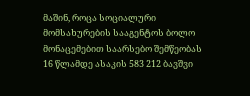მაშინ, როცა სოციალური მომსახურების სააგენტოს ბოლო მონაცემებით საარსებო შემწეობას 16 წლამდე ასაკის 583 212 ბავშვი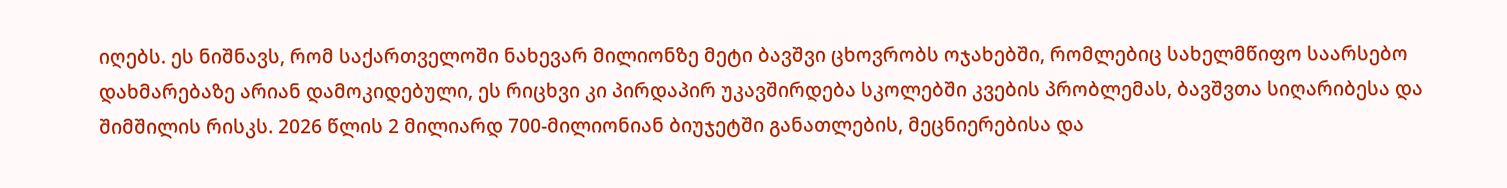იღებს. ეს ნიშნავს, რომ საქართველოში ნახევარ მილიონზე მეტი ბავშვი ცხოვრობს ოჯახებში, რომლებიც სახელმწიფო საარსებო დახმარებაზე არიან დამოკიდებული, ეს რიცხვი კი პირდაპირ უკავშირდება სკოლებში კვების პრობლემას, ბავშვთა სიღარიბესა და შიმშილის რისკს. 2026 წლის 2 მილიარდ 700-მილიონიან ბიუჯეტში განათლების, მეცნიერებისა და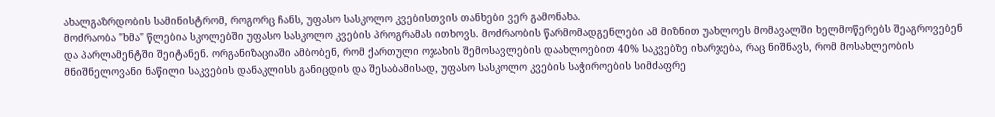ახალგაზრდობის სამინისტრომ, როგორც ჩანს, უფასო სასკოლო კვებისთვის თანხები ვერ გამონახა.
მოძრაობა "ხმა" წლებია სკოლებში უფასო სასკოლო კვების პროგრამას ითხოვს. მოძრაობის წარმომადგენლები ამ მიზნით უახლოეს მომავალში ხელმოწერებს შეაგროვებენ და პარლამენტში შეიტანენ. ორგანიზაციაში ამბობენ, რომ ქართული ოჯახის შემოსავლების დაახლოებით 40% საკვებზე იხარჯება, რაც ნიშნავს, რომ მოსახლეობის მნიშნელოვანი ნაწილი საკვების დანაკლისს განიცდის და შესაბამისად, უფასო სასკოლო კვების საჭიროების სიმძაფრე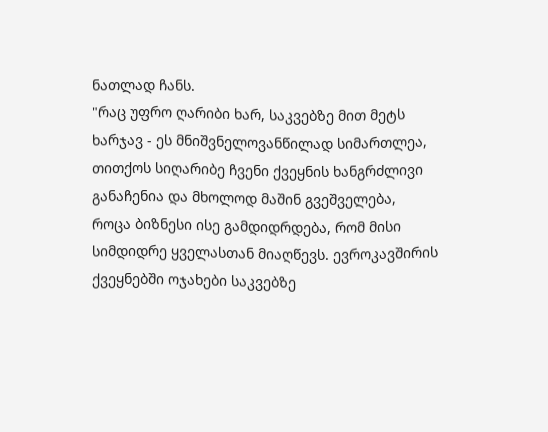ნათლად ჩანს.
"რაც უფრო ღარიბი ხარ, საკვებზე მით მეტს ხარჯავ - ეს მნიშვნელოვანწილად სიმართლეა, თითქოს სიღარიბე ჩვენი ქვეყნის ხანგრძლივი განაჩენია და მხოლოდ მაშინ გვეშველება, როცა ბიზნესი ისე გამდიდრდება, რომ მისი სიმდიდრე ყველასთან მიაღწევს. ევროკავშირის ქვეყნებში ოჯახები საკვებზე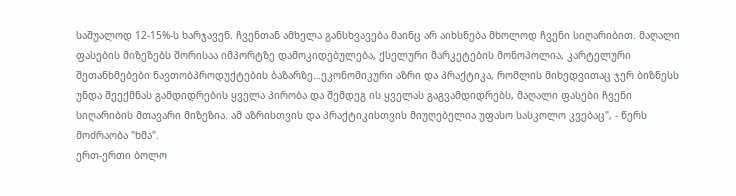საშუალოდ 12-15%-ს ხარჯავენ. ჩვენთან ამხელა განსხვავება მაინც არ აიხსნება მხოლოდ ჩვენი სიღარიბით. მაღალი ფასების მიზეზებს შორისაა იმპორტზე დამოკიდებულება, ქსელური მარკეტების მონოპოლია, კარტელური შეთანხმებები ნავთობპროდუქტების ბაზარზე…ეკონომიკური აზრი და პრაქტიკა, რომლის მიხედვითაც ჯერ ბიზნესს უნდა შეექმნას გამდიდრების ყველა პირობა და შემდეგ ის ყველას გაგვამდიდრებს, მაღალი ფასები ჩვენი სიღარიბის მთავარი მიზეზია. ამ აზრისთვის და პრაქტიკისთვის მიუღებელია უფასო სასკოლო კვებაც", - წერს მოძრაობა "ხმა".
ერთ-ერთი ბოლო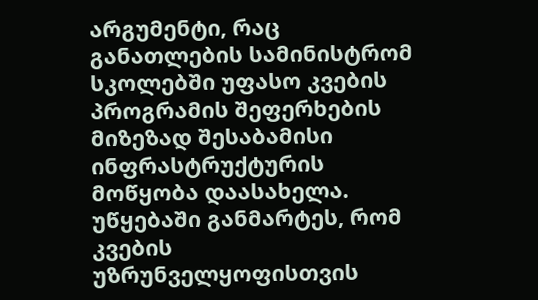არგუმენტი, რაც განათლების სამინისტრომ სკოლებში უფასო კვების პროგრამის შეფერხების მიზეზად შესაბამისი ინფრასტრუქტურის მოწყობა დაასახელა. უწყებაში განმარტეს, რომ კვების უზრუნველყოფისთვის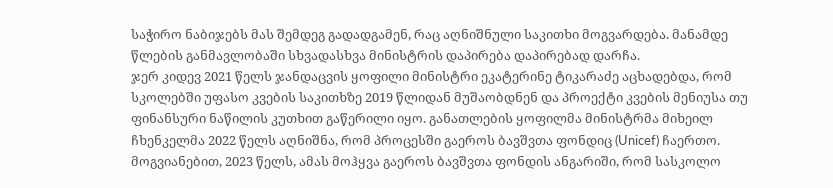საჭირო ნაბიჯებს მას შემდეგ გადადგამენ, რაც აღნიშნული საკითხი მოგვარდება. მანამდე წლების განმავლობაში სხვადასხვა მინისტრის დაპირება დაპირებად დარჩა.
ჯერ კიდევ 2021 წელს ჯანდაცვის ყოფილი მინისტრი ეკატერინე ტიკარაძე აცხადებდა, რომ სკოლებში უფასო კვების საკითხზე 2019 წლიდან მუშაობდნენ და პროექტი კვების მენიუსა თუ ფინანსური ნაწილის კუთხით გაწერილი იყო. განათლების ყოფილმა მინისტრმა მიხეილ ჩხენკელმა 2022 წელს აღნიშნა, რომ პროცესში გაეროს ბავშვთა ფონდიც (Unicef) ჩაერთო. მოგვიანებით, 2023 წელს, ამას მოჰყვა გაეროს ბავშვთა ფონდის ანგარიში, რომ სასკოლო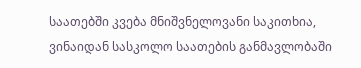საათებში კვება მნიშვნელოვანი საკითხია, ვინაიდან სასკოლო საათების განმავლობაში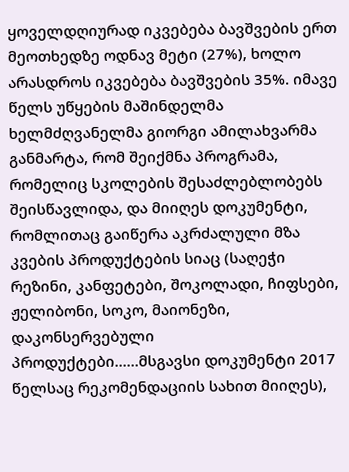ყოველდღიურად იკვებება ბავშვების ერთ მეოთხედზე ოდნავ მეტი (27%), ხოლო არასდროს იკვებება ბავშვების 35%. იმავე წელს უწყების მაშინდელმა ხელმძღვანელმა გიორგი ამილახვარმა განმარტა, რომ შეიქმნა პროგრამა, რომელიც სკოლების შესაძლებლობებს შეისწავლიდა, და მიიღეს დოკუმენტი, რომლითაც გაიწერა აკრძალული მზა კვების პროდუქტების სიაც (საღეჭი რეზინი, კანფეტები, შოკოლადი, ჩიფსები, ჟელიბონი, სოკო, მაიონეზი, დაკონსერვებული პროდუქტები...…მსგავსი დოკუმენტი 2017 წელსაც რეკომენდაციის სახით მიიღეს),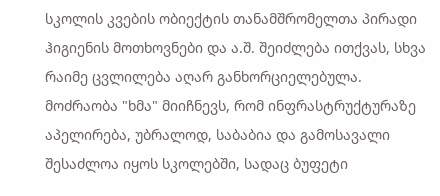სკოლის კვების ობიექტის თანამშრომელთა პირადი ჰიგიენის მოთხოვნები და ა.შ. შეიძლება ითქვას, სხვა რაიმე ცვლილება აღარ განხორციელებულა.
მოძრაობა "ხმა" მიიჩნევს, რომ ინფრასტრუქტურაზე აპელირება, უბრალოდ, საბაბია და გამოსავალი შესაძლოა იყოს სკოლებში, სადაც ბუფეტი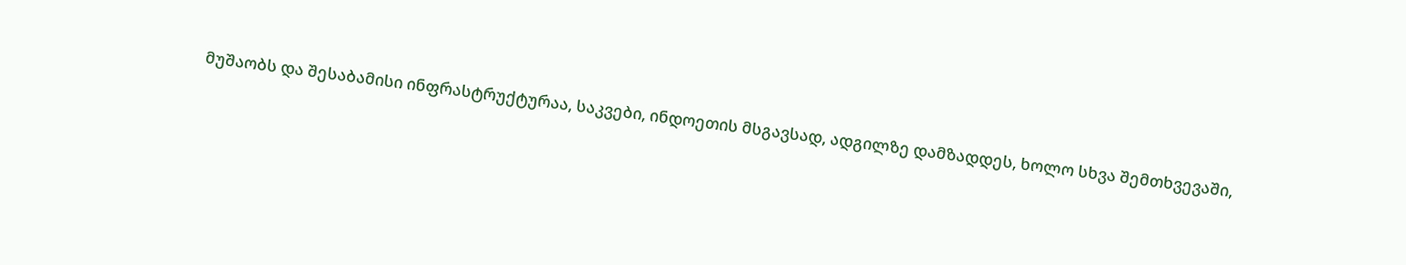მუშაობს და შესაბამისი ინფრასტრუქტურაა, საკვები, ინდოეთის მსგავსად, ადგილზე დამზადდეს, ხოლო სხვა შემთხვევაში,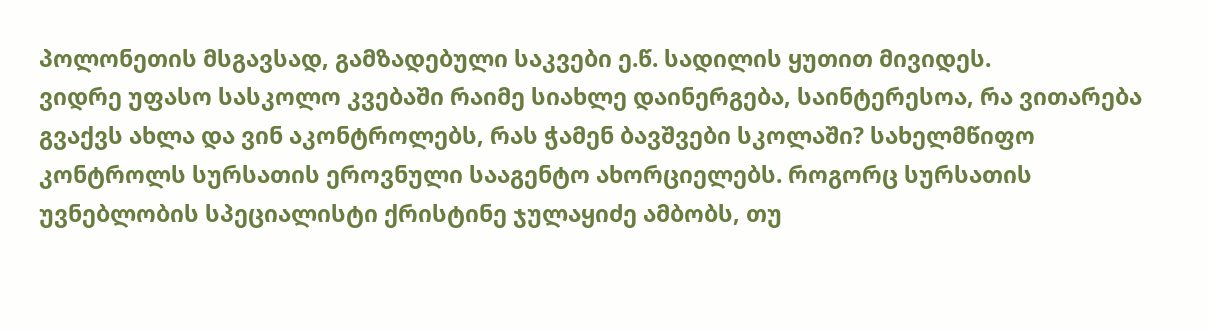პოლონეთის მსგავსად, გამზადებული საკვები ე.წ. სადილის ყუთით მივიდეს.
ვიდრე უფასო სასკოლო კვებაში რაიმე სიახლე დაინერგება, საინტერესოა, რა ვითარება გვაქვს ახლა და ვინ აკონტროლებს, რას ჭამენ ბავშვები სკოლაში? სახელმწიფო კონტროლს სურსათის ეროვნული სააგენტო ახორციელებს. როგორც სურსათის უვნებლობის სპეციალისტი ქრისტინე ჯულაყიძე ამბობს, თუ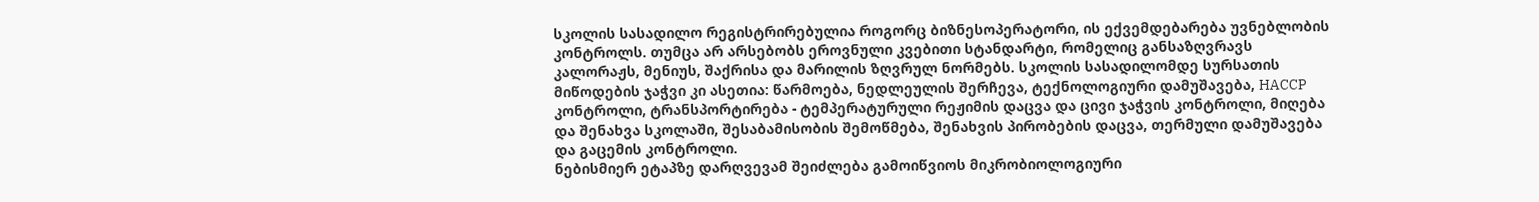სკოლის სასადილო რეგისტრირებულია როგორც ბიზნესოპერატორი, ის ექვემდებარება უვნებლობის კონტროლს. თუმცა არ არსებობს ეროვნული კვებითი სტანდარტი, რომელიც განსაზღვრავს კალორაჟს, მენიუს, შაქრისა და მარილის ზღვრულ ნორმებს. სკოლის სასადილომდე სურსათის მიწოდების ჯაჭვი კი ასეთია: წარმოება, ნედლეულის შერჩევა, ტექნოლოგიური დამუშავება, HACCP კონტროლი, ტრანსპორტირება - ტემპერატურული რეჟიმის დაცვა და ცივი ჯაჭვის კონტროლი, მიღება და შენახვა სკოლაში, შესაბამისობის შემოწმება, შენახვის პირობების დაცვა, თერმული დამუშავება და გაცემის კონტროლი.
ნებისმიერ ეტაპზე დარღვევამ შეიძლება გამოიწვიოს მიკრობიოლოგიური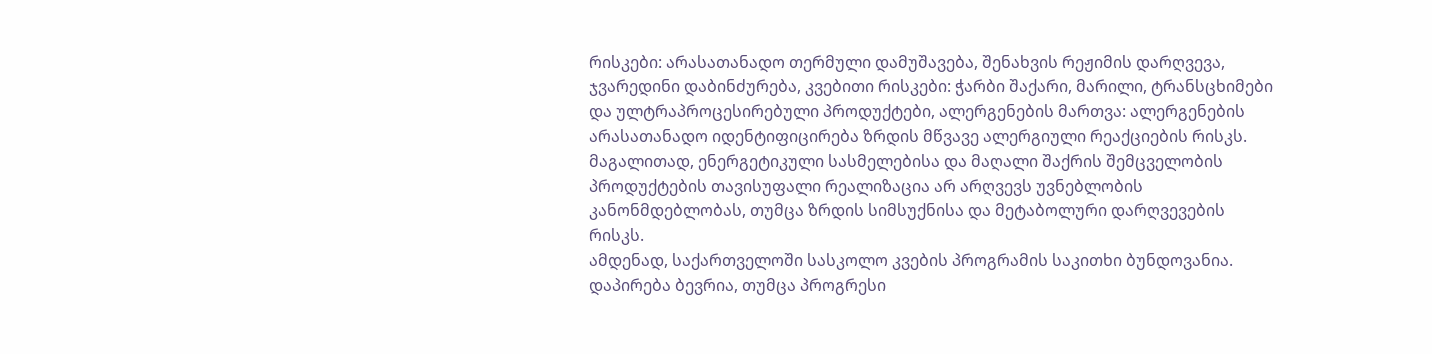რისკები: არასათანადო თერმული დამუშავება, შენახვის რეჟიმის დარღვევა, ჯვარედინი დაბინძურება, კვებითი რისკები: ჭარბი შაქარი, მარილი, ტრანსცხიმები და ულტრაპროცესირებული პროდუქტები, ალერგენების მართვა: ალერგენების არასათანადო იდენტიფიცირება ზრდის მწვავე ალერგიული რეაქციების რისკს. მაგალითად, ენერგეტიკული სასმელებისა და მაღალი შაქრის შემცველობის პროდუქტების თავისუფალი რეალიზაცია არ არღვევს უვნებლობის კანონმდებლობას, თუმცა ზრდის სიმსუქნისა და მეტაბოლური დარღვევების რისკს.
ამდენად, საქართველოში სასკოლო კვების პროგრამის საკითხი ბუნდოვანია. დაპირება ბევრია, თუმცა პროგრესი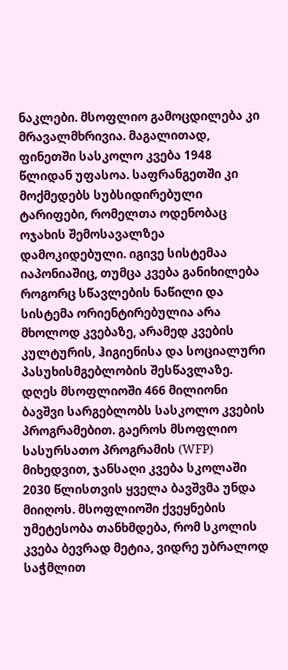ნაკლები. მსოფლიო გამოცდილება კი მრავალმხრივია. მაგალითად, ფინეთში სასკოლო კვება 1948 წლიდან უფასოა. საფრანგეთში კი მოქმედებს სუბსიდირებული ტარიფები, რომელთა ოდენობაც ოჯახის შემოსავალზეა დამოკიდებული. იგივე სისტემაა იაპონიაშიც, თუმცა კვება განიხილება როგორც სწავლების ნაწილი და სისტემა ორიენტირებულია არა მხოლოდ კვებაზე, არამედ კვების კულტურის, ჰიგიენისა და სოციალური პასუხისმგებლობის შესწავლაზე.
დღეს მსოფლიოში 466 მილიონი ბავშვი სარგებლობს სასკოლო კვების პროგრამებით. გაეროს მსოფლიო სასურსათო პროგრამის (WFP) მიხედვით, ჯანსაღი კვება სკოლაში 2030 წლისთვის ყველა ბავშვმა უნდა მიიღოს. მსოფლიოში ქვეყნების უმეტესობა თანხმდება, რომ სკოლის კვება ბევრად მეტია, ვიდრე უბრალოდ საჭმლით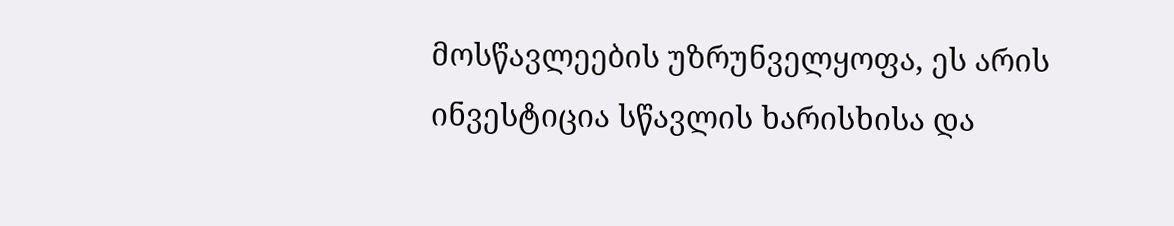მოსწავლეების უზრუნველყოფა, ეს არის ინვესტიცია სწავლის ხარისხისა და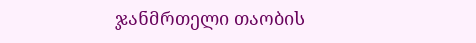ჯანმრთელი თაობის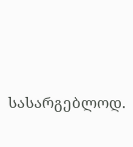სასარგებლოდ.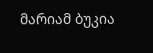მარიამ ბუკია